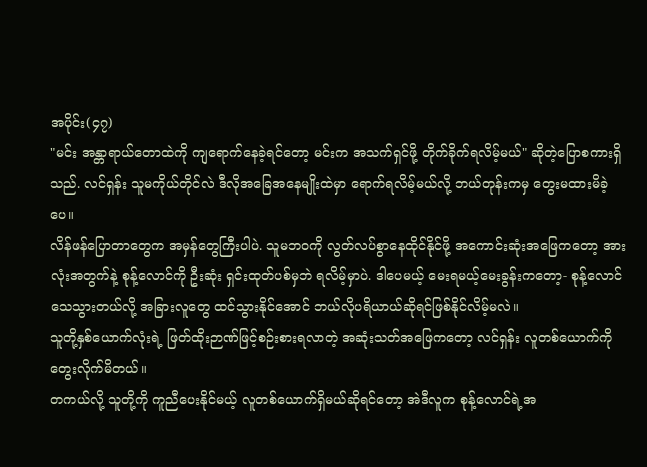အပိုင်း(၄၇)
"မင်း အန္တာရာယ်တောထဲကို ကျရောက်နေခဲ့ရင်တော့ မင်းက အသက်ရှင်ဖို့ တိုက်ခိုက်ရလိမ့်မယ်" ဆိုတဲ့ပြောစကားရှိသည်. လင်ရှန်း သူမကိုယ်တိုင်လဲ ဒီလိုအခြေအနေမျိုးထဲမှာ ရောက်ရလိမ့်မယ်လို့ ဘယ်တုန်းကမှ တွေးမထားမိခဲ့ပေ။
လိန်ဖန်ပြောတာတွေက အမှန်တွေကြီးပါပဲ. သူမဘဝကို လွတ်လပ်စွာနေထိုင်နိုင်ဖို့ အကောင်းဆုံးအဖြေကတော့ အားလုံးအတွက်နဲ့ စုန့်လောင်ကို ဦးဆုံး ရှင်းထုတ်ပစ်မှဘဲ ရလိမ့်မှာပဲ. ဒါပေမယ့် မေးရမယ့်မေးခွန်းကတော့- စုန့်လောင်သေသွားတယ်လို့ အခြားလူတွေ ထင်သွားနိုင်အောင် ဘယ်လိုပရိယာယ်ဆိုရင်ဖြစ်နိုင်လိမ့်မလဲ။
သူတို့နှစ်ယောက်လုံးရဲ့ ဖြတ်ထိုးဉာဏ်ဖြင့်စဉ်းစားရလာတဲ့ အဆုံးသတ်အဖြေကတော့ လင်ရှန်း လူတစ်ယောက်ကို တွေးလိုက်မိတယ်။
တကယ်လို့ သူတို့ကို ကူညီပေးနိုင်မယ့် လူတစ်ယောက်ရှိမယ်ဆိုရင်တော့ အဲဒီလူက စုန့်လောင်ရဲ့အ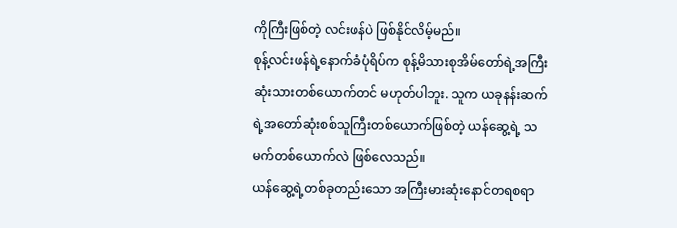ကိုကြီးဖြစ်တဲ့ လင်းဖန်ပဲ ဖြစ်နိုင်လိမ့်မည်။
စုန့်လင်းဖန်ရဲ့နောက်ခံပုံရိပ်က စုန့်မိသားစုအိမ်တော်ရဲ့အကြီးဆုံးသားတစ်ယောက်တင် မဟုတ်ပါဘူး. သူက ယခုနန်းဆက်ရဲ့အတော်ဆုံးစစ်သူကြီးတစ်ယောက်ဖြစ်တဲ့ ယန်ဆွေ့ရဲ့ သမက်တစ်ယောက်လဲ ဖြစ်လေသည်။
ယန်ဆွေ့ရဲ့တစ်ခုတည်းသော အကြီးမားဆုံးနောင်တရစရာ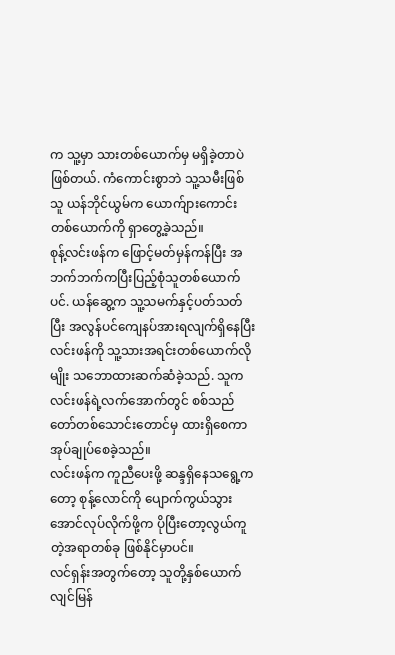က သူ့မှာ သားတစ်ယောက်မှ မရှိခဲ့တာပဲ ဖြစ်တယ်. ကံကောင်းစွာဘဲ သူ့သမီးဖြစ်သူ ယန်ဘိုင်ယွမ်က ယောက်ျားကောင်းတစ်ယောက်ကို ရှာတွေ့ခဲ့သည်။
စုန့်လင်းဖန်က ဖြောင့်မတ်မှန်ကန်ပြီး အဘက်ဘက်ကပြီးပြည့်စုံသူတစ်ယောက်ပင်. ယန်ဆွေ့က သူ့သမက်နှင့်ပတ်သတ်ပြီး အလွန်ပင်ကျေနပ်အားရလျက်ရှိနေပြီး လင်းဖန်ကို သူ့သားအရင်းတစ်ယောက်လိုမျိုး သဘောထားဆက်ဆံခဲ့သည်. သူက လင်းဖန်ရဲ့လက်အောက်တွင် စစ်သည်တော်တစ်သောင်းတောင်မှ ထားရှိစေကာ အုပ်ချုပ်စေခဲ့သည်။
လင်းဖန်က ကူညီပေးဖို့ ဆန္ဒရှိနေသရွေ့ကတော့ စုန့်လောင်ကို ပျောက်ကွယ်သွားအောင်လုပ်လိုက်ဖို့က ပိုပြီးတော့လွယ်ကူတဲ့အရာတစ်ခု ဖြစ်နိုင်မှာပင်။
လင်ရှန်းအတွက်တော့ သူတို့နှစ်ယောက် လျင်မြန်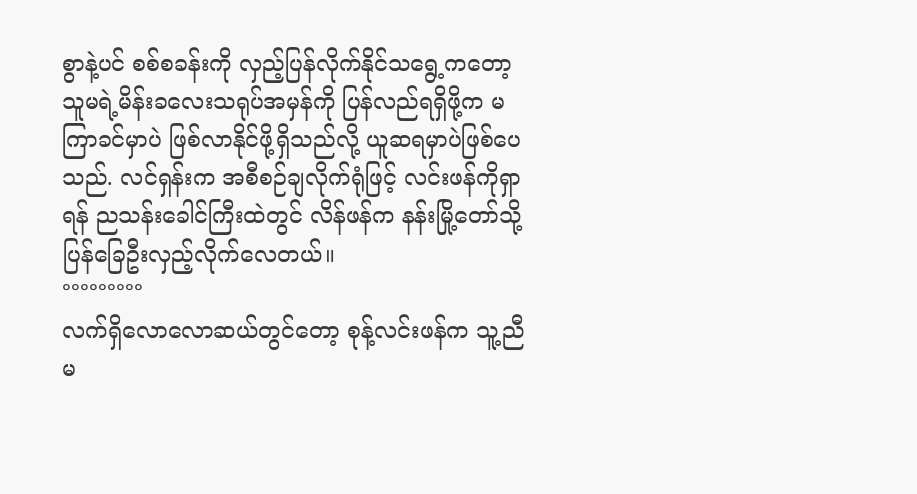စွာနဲ့ပင် စစ်စခန်းကို လှည့်ပြန်လိုက်နိုင်သရွေ့ကတော့ သူမရဲ့မိန်းခလေးသရုပ်အမှန်ကို ပြန်လည်ရရှိဖို့က မကြာခင်မှာပဲ ဖြစ်လာနိုင်ဖို့ရှိသည်လို့ ယူဆရမှာပဲဖြစ်ပေသည်. လင်ရှန်းက အစီစဉ်ချလိုက်ရုံဖြင့် လင်းဖန်ကိုရှာရန် ညသန်းခေါင်ကြီးထဲတွင် လိန်ဖန်က နန်းမြို့တော်သို့ ပြန်ခြေဦးလှည့်လိုက်လေတယ်။
°°°°°°°°°
လက်ရှိလောလောဆယ်တွင်တော့ စုန့်လင်းဖန်က သူ့ညီမ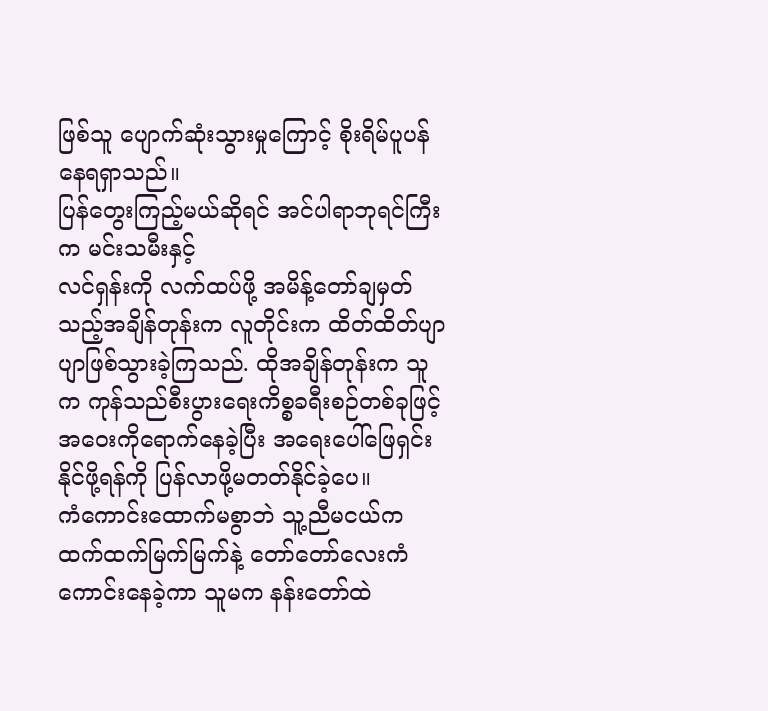ဖြစ်သူ ပျောက်ဆုံးသွားမှုကြောင့် စိုးရိမ်ပူပန်နေရရှာသည်။
ပြန်တွေးကြည့်မယ်ဆိုရင် အင်ပါရာဘုရင်ကြီးက မင်းသမီးနှင့်
လင်ရှန်းကို လက်ထပ်ဖို့ အမိန့်တော်ချမှတ်သည့်အချိန်တုန်းက လူတိုင်းက ထိတ်ထိတ်ပျာပျာဖြစ်သွားခဲ့ကြသည်. ထိုအချိန်တုန်းက သူက ကုန်သည်စီးပွားရေးကိစ္စခရီးစဉ်တစ်ခုဖြင့် အဝေးကိုရောက်နေခဲ့ပြီး အရေးပေါ်ဖြေရှင်းနိုင်ဖို့ရန်ကို ပြန်လာဖို့မတတ်နိုင်ခဲ့ပေ။
ကံကောင်းထောက်မစွာဘဲ သူ့ညီမငယ်က ထက်ထက်မြက်မြက်နဲ့ တော်တော်လေးကံကောင်းနေခဲ့ကာ သူမက နန်းတော်ထဲ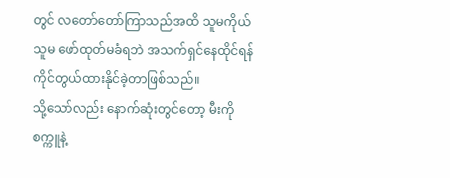တွင် လတော်တော်ကြာသည်အထိ သူမကိုယ်သူမ ဖော်ထုတ်မခံရဘဲ အသက်ရှင်နေထိုင်ရန် ကိုင်တွယ်ထားနိုင်ခဲ့တာဖြစ်သည်။
သို့သော်လည်း နောက်ဆုံးတွင်တော့ မီးကို စက္ကူနဲ့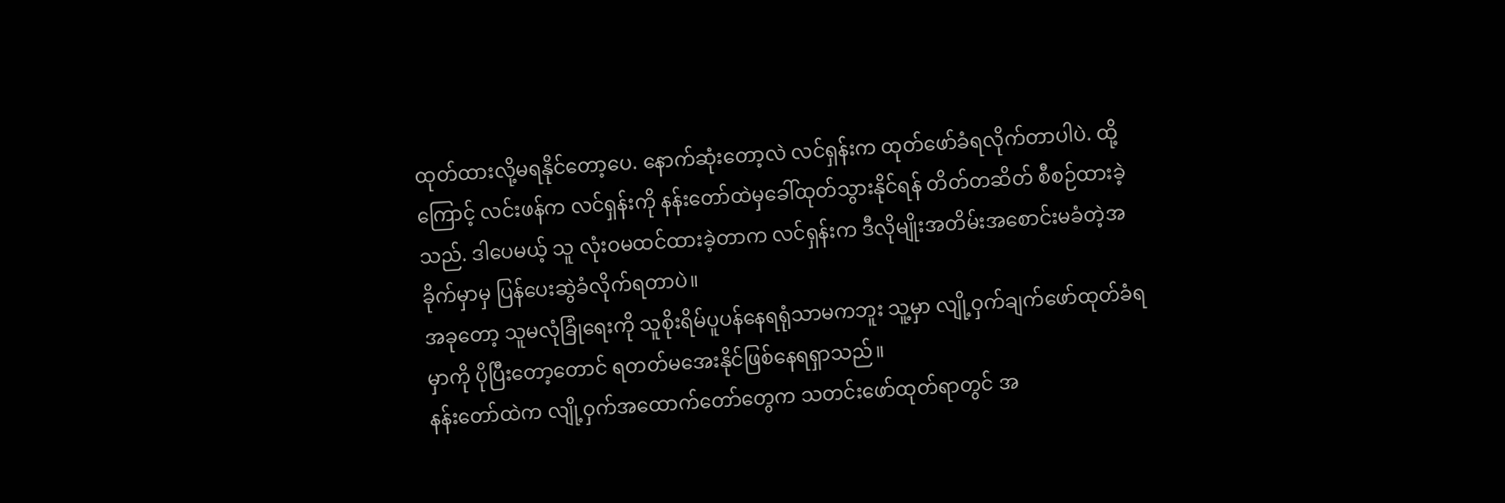ထုတ်ထားလို့မရနိုင်တော့ပေ. နောက်ဆုံးတော့လဲ လင်ရှန်းက ထုတ်ဖော်ခံရလိုက်တာပါပဲ. ထို့ကြောင့် လင်းဖန်က လင်ရှန်းကို နန်းတော်ထဲမှခေါ်ထုတ်သွားနိုင်ရန် တိတ်တဆိတ် စီစဉ်ထားခဲ့သည်. ဒါပေမယ့် သူ လုံးဝမထင်ထားခဲ့တာက လင်ရှန်းက ဒီလိုမျိုးအတိမ်းအစောင်းမခံတဲ့အခိုက်မှာမှ ပြန်ပေးဆွဲခံလိုက်ရတာပဲ။
အခုတော့ သူမလုံခြုံရေးကို သူစိုးရိမ်ပူပန်နေရရုံသာမကဘူး သူ့မှာ လျို့ဝှက်ချက်ဖော်ထုတ်ခံရမှာကို ပိုပြီးတော့တောင် ရတတ်မအေးနိုင်ဖြစ်နေရရှာသည်။
နန်းတော်ထဲက လျို့ဝှက်အထောက်တော်တွေက သတင်းဖော်ထုတ်ရာတွင် အ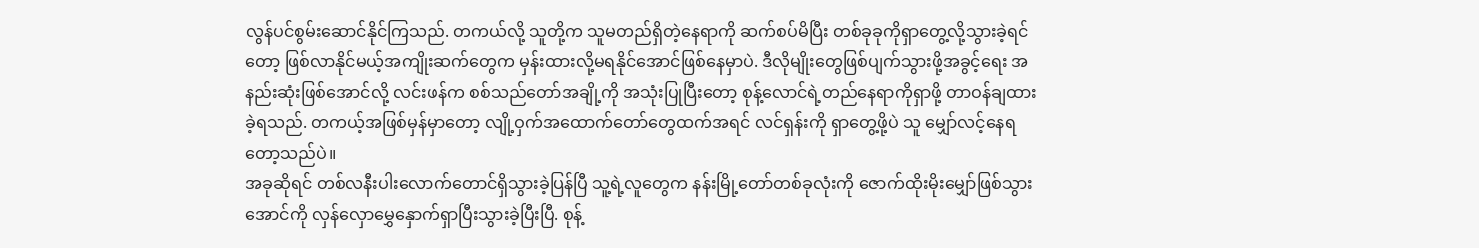လွန်ပင်စွမ်းဆောင်နိုင်ကြသည်. တကယ်လို့ သူတို့က သူမတည်ရှိတဲ့နေရာကို ဆက်စပ်မိပြီး တစ်ခုခုကိုရှာတွေ့လို့သွားခဲ့ရင်တော့ ဖြစ်လာနိုင်မယ့်အကျိုးဆက်တွေက မှန်းထားလို့မရနိုင်အောင်ဖြစ်နေမှာပဲ. ဒီလိုမျိုးတွေဖြစ်ပျက်သွားဖို့အခွင့်ရေး အနည်းဆုံးဖြစ်အောင်လို့ လင်းဖန်က စစ်သည်တော်အချို့ကို အသုံးပြုပြီးတော့ စုန့်လောင်ရဲ့တည်နေရာကိုရှာဖို့ တာဝန်ချထားခဲ့ရသည်. တကယ့်အဖြစ်မှန်မှာတော့ လျို့ဝှက်အထောက်တော်တွေထက်အရင် လင်ရှန်းကို ရှာတွေ့ဖို့ပဲ သူ မျှော်လင့်နေရတော့သည်ပဲ။
အခုဆိုရင် တစ်လနီးပါးလောက်တောင်ရှိသွားခဲ့ပြန်ပြီ သူ့ရဲ့လူတွေက နန်းမြို့တော်တစ်ခုလုံးကို ဇောက်ထိုးမိုးမျှော်ဖြစ်သွားအောင်ကို လှန်လှောမွှေနှောက်ရှာပြီးသွားခဲ့ပြီးပြီ. စုန့်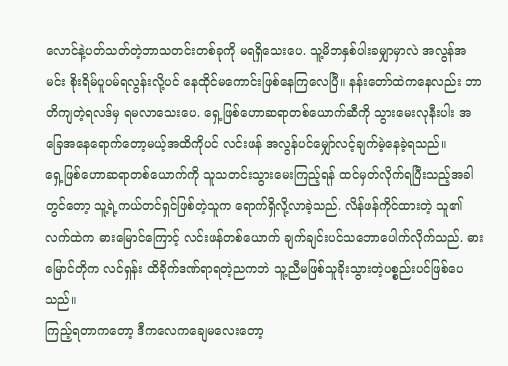လောင်နဲ့ပတ်သတ်တဲ့ဘာသတင်းတစ်ခုကို မရရှိသေးပေ. သူ့မိဘနှစ်ပါးခမျှာမှာလဲ အလွန်အမင်း စိုးရိမ်ပူပမ်ရလွန်းလို့ပင် နေထိုင်မကောင်းဖြစ်နေကြလေပြီ။ နန်းတော်ထဲကနေလည်း ဘာတိကျတဲ့ရလဒ်မှ ရမလာသေးပေ. ရှေ့ဖြစ်ဟောဆရာတစ်ယောက်ဆီကို သွားမေးလုနီးပါး အခြေအနေရောက်တော့မယ့်အထိကိုပင် လင်းဖန် အလွန်ပင်မျှော်လင့်ချက်မဲ့နေခဲ့ရသည်။
ရှေ့ဖြစ်ဟောဆရာတစ်ယောက်ကို သူသတင်းသွားမေးကြည့်ရန် ထင်မှတ်လိုက်ရပြီးသည့်အခါတွင်တော့ သူ့ရဲ့ကယ်တင်ရှင်ဖြစ်တဲ့သူက ရောက်ရှိလို့လာခဲ့သည်. လိန်ဖန်ကိုင်ထားတဲ့ သူ၏လက်ထဲက ဓားမြောင်ကြောင့် လင်းဖန်တစ်ယောက် ချက်ချင်းပင်သဘောပေါက်လိုက်သည်. ဓားမြောင်တိုက လင်ရှန်း ထိခိုက်ဒဏ်ရာရတဲ့ညကဘဲ သူ့ညီမဖြစ်သူခိုးသွားတဲ့ပစ္စည်းပင်ဖြစ်ပေသည်။
ကြည့်ရတာကတော့ ဒီကလေကချေမလေးတော့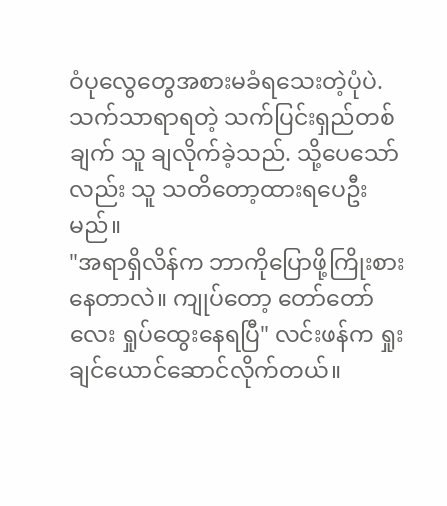ဝံပုလွေတွေအစားမခံရသေးတဲ့ပုံပဲ. သက်သာရာရတဲ့ သက်ပြင်းရှည်တစ်ချက် သူ ချလိုက်ခဲ့သည်. သို့ပေသော်လည်း သူ သတိတော့ထားရပေဦးမည်။
"အရာရှိလိန်က ဘာကိုပြောဖို့ကြိုးစားနေတာလဲ။ ကျုပ်တော့ တော်တော်လေး ရှုပ်ထွေးနေရပြီ" လင်းဖန်က ရှုးချင်ယောင်ဆောင်လိုက်တယ်။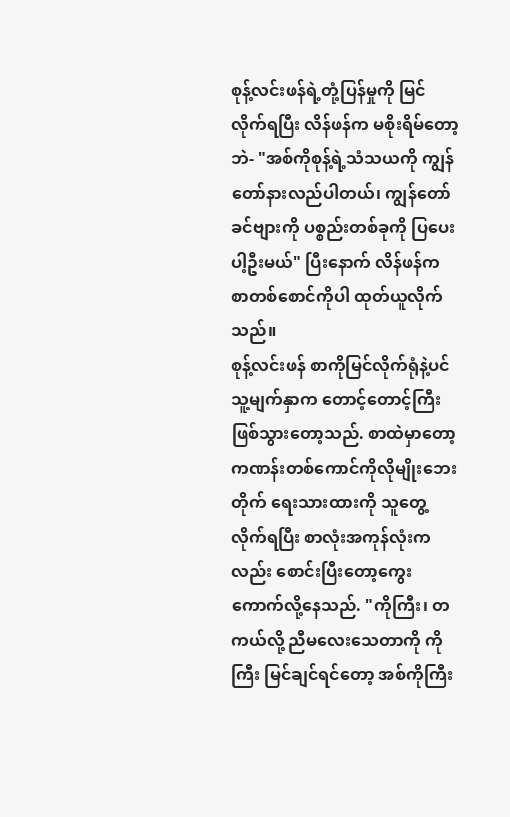စုန့်လင်းဖန်ရဲ့တုံ့ပြန်မှုကို မြင်လိုက်ရပြီး လိန်ဖန်က မစိုးရိမ်တော့ဘဲ- "အစ်ကိုစုန့်ရဲ့သံသယကို ကျွန်တော်နားလည်ပါတယ်၊ ကျွန်တော် ခင်ဗျားကို ပစ္စည်းတစ်ခုကို ပြပေးပါ့ဦးမယ်" ပြီးနောက် လိန်ဖန်က စာတစ်စောင်ကိုပါ ထုတ်ယူလိုက်သည်။
စုန့်လင်းဖန် စာကိုမြင်လိုက်ရုံနဲ့ပင် သူ့မျက်နှာက တောင့်တောင့်ကြီးဖြစ်သွားတော့သည်. စာထဲမှာတော့ ကဏန်းတစ်ကောင်ကိုလိုမျိုးဘေးတိုက် ရေးသားထားကို သူတွေ့လိုက်ရပြီး စာလုံးအကုန်လုံးကလည်း စောင်းပြီးတော့ကွေးကောက်လို့နေသည်. "ကိုကြီး၊ တကယ်လို့ ညီမလေးသေတာကို ကိုကြီး မြင်ချင်ရင်တော့ အစ်ကိုကြီး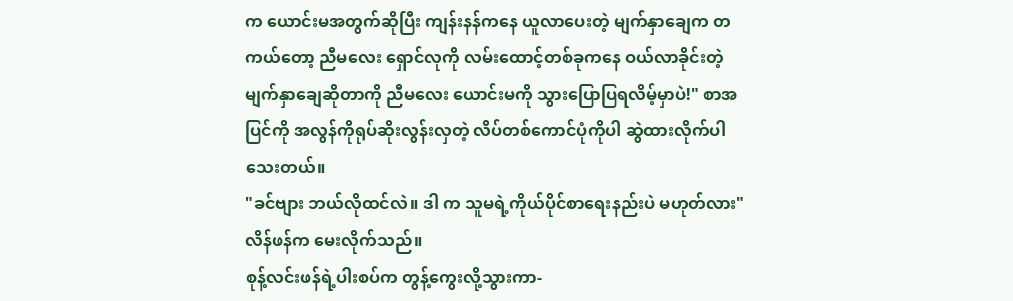က ယောင်းမအတွက်ဆိုပြီး ကျန်းနန်ကနေ ယူလာပေးတဲ့ မျက်နှာချေက တကယ်တော့ ညီမလေး ရှောင်လုကို လမ်းထောင့်တစ်ခုကနေ ဝယ်လာခိုင်းတဲ့ မျက်နှာချေဆိုတာကို ညီမလေး ယောင်းမကို သွားပြောပြရလိမ့်မှာပဲ!" စာအပြင်ကို အလွန်ကိုရုပ်ဆိုးလွန်းလှတဲ့ လိပ်တစ်ကောင်ပုံကိုပါ ဆွဲထားလိုက်ပါသေးတယ်။
"ခင်ဗျား ဘယ်လိုထင်လဲ။ ဒါ က သူမရဲ့ကိုယ်ပိုင်စာရေးနည်းပဲ မဟုတ်လား" လိန်ဖန်က မေးလိုက်သည်။
စုန့်လင်းဖန်ရဲ့ပါးစပ်က တွန့်ကွေးလို့သွားကာ-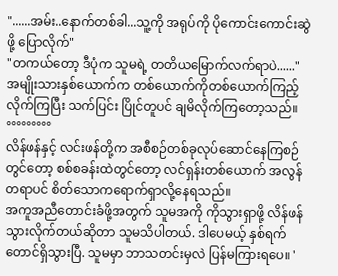"......အမ်း..နောက်တစ်ခါ...သူ့ကို အရုပ်ကို ပိုကောင်းကောင်းဆွဲဖို့ ပြောလိုက်"
"တကယ်တော့ ဒီပုံက သူမရဲ့ တတိယမြောက်လက်ရာပဲ......"
အမျိုးသားနှစ်ယောက်က တစ်ယောက်ကိုတစ်ယောက်ကြည့်လိုက်ကြပြီး သက်ပြင်း ပြိုင်တူပင် ချမိလိုက်ကြတော့သည်။
°°°°°°°°°
လိန်ဖန်နှင့် လင်းဖန်တို့က အစီစဉ်တစ်ခုလုပ်ဆောင်နေကြစဉ်တွင်တော့ စစ်စခန်းထဲတွင်တော့ လင်ရှန်းတစ်ယောက် အလွန်တရာပင် စိတ်သောကရောက်ရှာလို့နေရသည်။
အကူအညီတောင်းခံဖို့အတွက် သူမအကို ကိုသွားရှာဖို့ လိန်ဖန်သွားလိုက်တယ်ဆိုတာ သူမသိပါတယ်. ဒါပေမယ့် နှစ်ရက်တောင်ရှိသွားပြီ. သူမမှာ ဘာသတင်းမှလဲ ပြန်မကြားရပေ။ '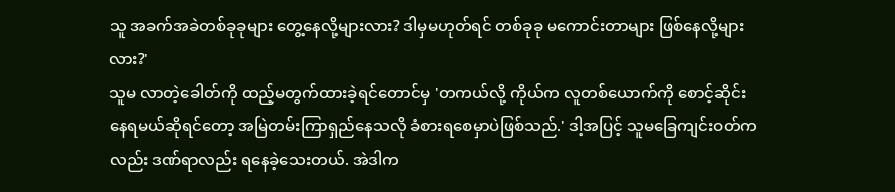သူ အခက်အခဲတစ်ခုခုများ တွေ့နေလို့များလား? ဒါမှမဟုတ်ရင် တစ်ခုခု မကောင်းတာများ ဖြစ်နေလို့များလား?'
သူမ လာတဲ့ခေါတ်ကို ထည့်မတွက်ထားခဲ့ရင်တောင်မှ 'တကယ်လို့ ကိုယ်က လူတစ်ယောက်ကို စောင့်ဆိုင်းနေရမယ်ဆိုရင်တော့ အမြဲတမ်းကြာရှည်နေသလို ခံစားရစေမှာပဲဖြစ်သည်.' ဒါ့အပြင့် သူမခြေကျင်းဝတ်ကလည်း ဒဏ်ရာလည်း ရနေခဲ့သေးတယ်. အဲဒါက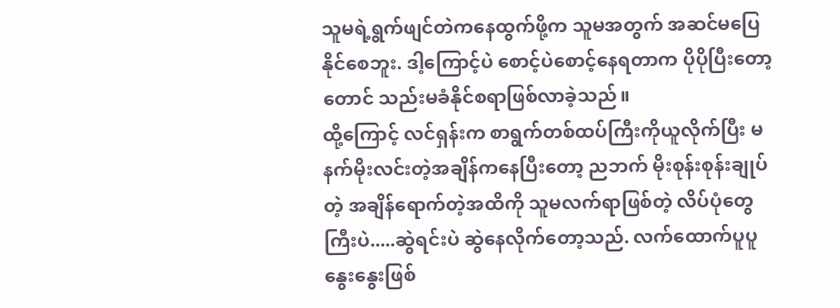သူမရဲ့ရွက်ဖျင်တဲကနေထွက်ဖို့က သူမအတွက် အဆင်မပြေနိုင်စေဘူး. ဒါ့ကြောင့်ပဲ စောင့်ပဲစောင့်နေရတာက ပိုပိုပြီးတော့တောင် သည်းမခံနိုင်စရာဖြစ်လာခဲ့သည်။
ထို့ကြောင့် လင်ရှန်းက စာရွက်တစ်ထပ်ကြီးကိုယူလိုက်ပြီး မနက်မိုးလင်းတဲ့အချိန်ကနေပြီးတော့ ညဘက် မိုးစုန်းစုန်းချုပ်တဲ့ အချိန်ရောက်တဲ့အထိကို သူမလက်ရာဖြစ်တဲ့ လိပ်ပုံတွေကြီးပဲ.....ဆွဲရင်းပဲ ဆွဲနေလိုက်တော့သည်. လက်ထောက်ပူပူနွေးနွေးဖြစ်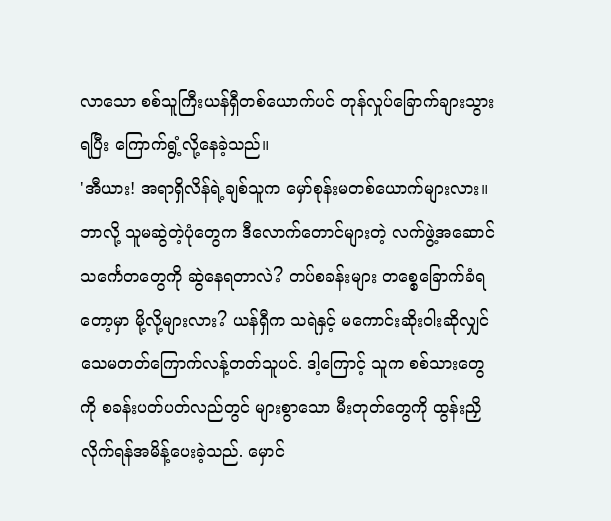လာသော စစ်သူကြီးယန်ရှီတစ်ယောက်ပင် တုန်လှုပ်ခြောက်ချားသွားရပြီး ကြောက်ရွံ့လို့နေခဲ့သည်။
'အီယား! အရာရှိလိန်ရဲ့ချစ်သူက မှော်စုန်းမတစ်ယောက်များလား။ ဘာလို့ သူမဆွဲတဲ့ပုံတွေက ဒီလောက်တောင်များတဲ့ လက်ဖွဲ့အဆောင်သင်္ကေတတွေကို ဆွဲနေရတာလဲ? တပ်စခန်းများ တစ္စေခြောက်ခံရတော့မှာ မို့လို့များလား? ယန်ရှီက သရဲနှင့် မကောင်းဆိုးဝါးဆိုလျှင် သေမတတ်ကြောက်လန့်တတ်သူပင်. ဒါ့ကြောင့် သူက စစ်သားတွေကို စခန်းပတ်ပတ်လည်တွင် များစွာသော မီးတုတ်တွေကို ထွန်းညှိလိုက်ရန်အမိန့်ပေးခဲ့သည်. မှောင်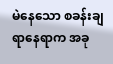မဲနေသော စခန်းချရာနေရာက အခု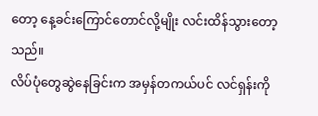တော့ နေ့ခင်းကြောင်တောင်လို့မျိုး လင်းထိန်သွားတော့သည်။
လိပ်ပုံတွေဆွဲနေခြင်းက အမှန်တကယ်ပင် လင်ရှန်းကို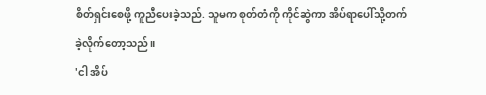စိတ်ရှင်းစေဖို့ ကူညီပေးခဲ့သည်. သူမက စုတ်တံကို ကိုင်ဆွဲကာ အိပ်ရာပေါ်သို့တက်ခဲ့လိုက်တော့သည်။
'ငါ အိပ်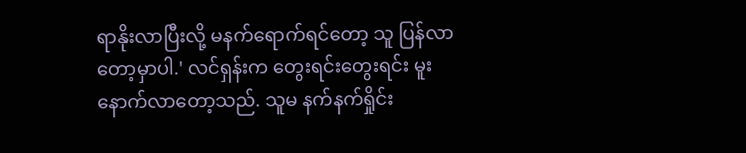ရာနိုးလာပြီးလို့ မနက်ရောက်ရင်တော့ သူ ပြန်လာတော့မှာပါ.' လင်ရှန်းက တွေးရင်းတွေးရင်း မူးနောက်လာတော့သည်. သူမ နက်နက်ရှိုင်း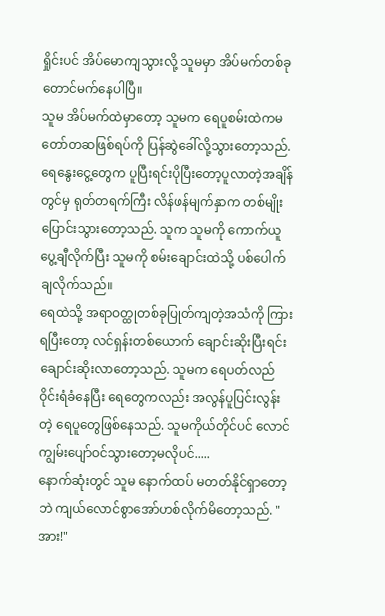ရှိုင်းပင် အိပ်မောကျသွားလို့ သူမမှာ အိပ်မက်တစ်ခုတောင်မက်နေပါပြီ။
သူမ အိပ်မက်ထဲမှာတော့ သူမက ရေပူစမ်းထဲကမတော်တဆဖြစ်ရပ်ကို ပြန်ဆွဲခေါ်လို့သွားတော့သည်. ရေနွေးငွေ့တွေက ပူပြီးရင်းပိုပြီးတော့ပူလာတဲ့အချိန်တွင်မှ ရုတ်တရက်ကြီး လိန်ဖန်မျက်နှာက တစ်မျိုးပြောင်းသွားတော့သည်. သူက သူမကို ကောက်ယူပွေ့ချီလိုက်ပြီး သူမကို စမ်းချောင်းထဲသို့ ပစ်ပေါက်ချလိုက်သည်။
ရေထဲသို့ အရာဝတ္ထုတစ်ခုပြုတ်ကျတဲ့အသံကို ကြားရပြီးတော့ လင်ရှန်းတစ်ယောက် ချောင်းဆိုးပြီးရင်း ချောင်းဆိုးလာတော့သည်. သူမက ရေပတ်လည်ဝိုင်းရံခံနေပြီး ရေတွေကလည်း အလွန်ပူပြင်းလွန်းတဲ့ ရေပူတွေဖြစ်နေသည်. သူမကိုယ်တိုင်ပင် လောင်ကျွမ်းပျော်ဝင်သွားတော့မလိုပင်.....
နောက်ဆုံးတွင် သူမ နောက်ထပ် မတတ်နိုင်ရှာတော့ဘဲ ကျယ်လောင်စွာအော်ဟစ်လိုက်မိတော့သည်. "အား!"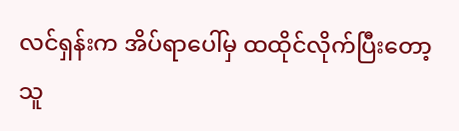လင်ရှန်းက အိပ်ရာပေါ်မှ ထထိုင်လိုက်ပြီးတော့ သူ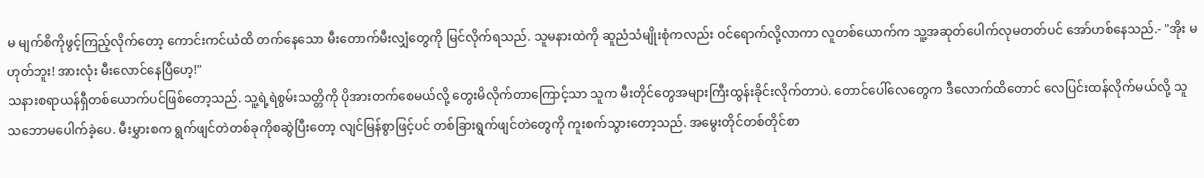မ မျက်စိကိုဖွင့်ကြည့်လိုက်တော့ ကောင်းကင်ယံထိ တက်နေသော မီးတောက်မီးလျှံတွေကို မြင်လိုက်ရသည်. သူမနားထဲကို ဆူညံသံမျိုးစုံကလည်း ဝင်ရောက်လို့လာကာ လူတစ်ယောက်က သူ့အဆုတ်ပေါက်လုမတတ်ပင် အော်ဟစ်နေသည်.- "အိုး မဟုတ်ဘူး! အားလုံး မီးလောင်နေပြီဟေ့!"
သနားစရာယန်ရှီတစ်ယောက်ပင်ဖြစ်တော့သည်. သူ့ရဲ့ရဲစွမ်းသတ္တိကို ပိုအားတက်စေမယ်လို့ တွေးမိလိုက်တာကြောင့်သာ သူက မီးတိုင်တွေအများကြီးထွန်းခိုင်းလိုက်တာပဲ. တောင်ပေါ်လေတွေက ဒီလောက်ထိတောင် လေပြင်းထန်လိုက်မယ်လို့ သူသဘောမပေါက်ခဲ့ပေ. မီးမွှားစက ရွက်ဖျင်တဲတစ်ခုကိုစဆွဲပြီးတော့ လျင်မြန်စွာဖြင့်ပင် တစ်ခြားရွက်ဖျင်တဲတွေကို ကူးစက်သွားတော့သည်. အမွေးတိုင်တစ်တိုင်စာ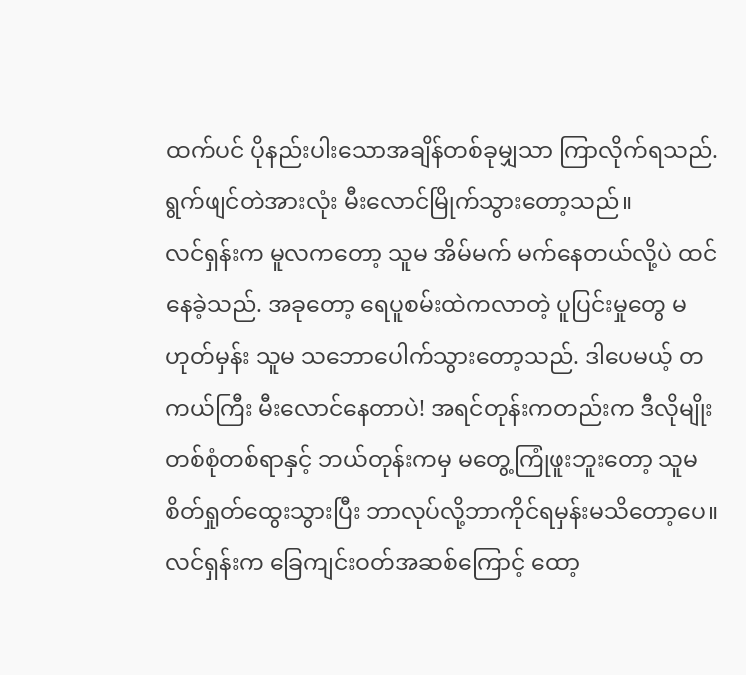ထက်ပင် ပိုနည်းပါးသောအချိန်တစ်ခုမျှသာ ကြာလိုက်ရသည်. ရွက်ဖျင်တဲအားလုံး မီးလောင်မြိုက်သွားတော့သည်။
လင်ရှန်းက မူလကတော့ သူမ အိမ်မက် မက်နေတယ်လို့ပဲ ထင်နေခဲ့သည်. အခုတော့ ရေပူစမ်းထဲကလာတဲ့ ပူပြင်းမှုတွေ မဟုတ်မှန်း သူမ သဘောပေါက်သွားတော့သည်. ဒါပေမယ့် တကယ်ကြီး မီးလောင်နေတာပဲ! အရင်တုန်းကတည်းက ဒီလိုမျိုးတစ်စုံတစ်ရာနှင့် ဘယ်တုန်းကမှ မတွေ့ကြုံဖူးဘူးတော့ သူမ စိတ်ရှုတ်ထွေးသွားပြီး ဘာလုပ်လို့ဘာကိုင်ရမှန်းမသိတော့ပေ။
လင်ရှန်းက ခြေကျင်းဝတ်အဆစ်ကြောင့် ထော့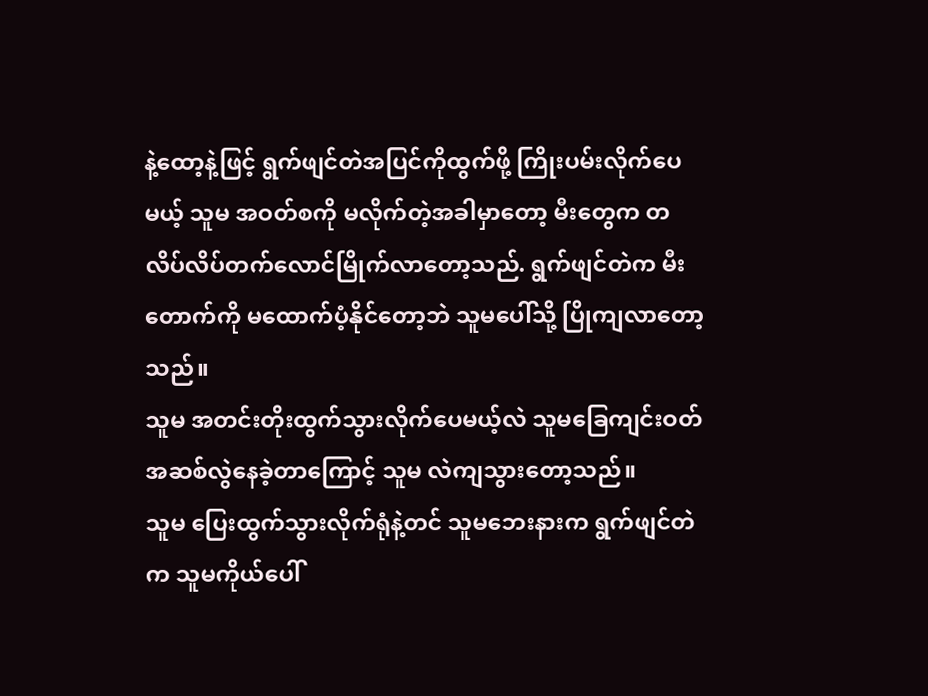နဲ့ထော့နဲ့ဖြင့် ရွက်ဖျင်တဲအပြင်ကိုထွက်ဖို့ ကြိုးပမ်းလိုက်ပေမယ့် သူမ အဝတ်စကို မလိုက်တဲ့အခါမှာတော့ မီးတွေက တလိပ်လိပ်တက်လောင်မြိုက်လာတော့သည်. ရွက်ဖျင်တဲက မီးတောက်ကို မထောက်ပံ့နိုင်တော့ဘဲ သူမပေါ်သို့ ပြိုကျလာတော့သည်။
သူမ အတင်းတိုးထွက်သွားလိုက်ပေမယ့်လဲ သူမခြေကျင်းဝတ်အဆစ်လွဲနေခဲ့တာကြောင့် သူမ လဲကျသွားတော့သည်။
သူမ ပြေးထွက်သွားလိုက်ရုံနဲ့တင် သူမဘေးနားက ရွက်ဖျင်တဲက သူမကိုယ်ပေါ်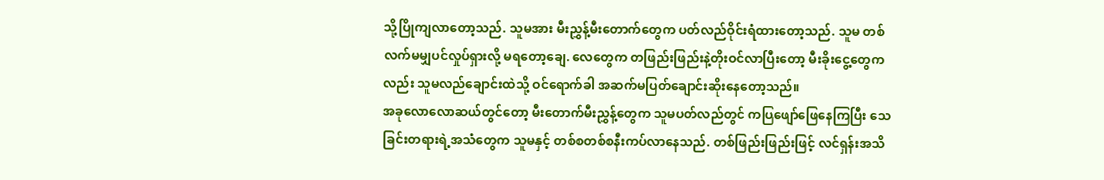သို့ပြိုကျလာတော့သည်. သူမအား မီးညွှန့်မီးတောက်တွေက ပတ်လည်ဝိုင်းရံထားတော့သည်. သူမ တစ်လက်မမျှပင်လှုပ်ရှားလို့ မရတော့ချေ. လေတွေက တဖြည်းဖြည်းနဲ့တိုးဝင်လာပြီးတော့ မီးခိုးငွေ့တွေကလည်း သူမလည်ချောင်းထဲသို့ ဝင်ရောက်ခါ အဆက်မပြတ်ချောင်းဆိုးနေတော့သည်။
အခုလောလောဆယ်တွင်တော့ မီးတောက်မီးညွှန့်တွေက သူမပတ်လည်တွင် ကပြဖျော်ဖြေနေကြပြီး သေခြင်းတရားရဲ့အသံတွေက သူမနှင့် တစ်စတစ်စနီးကပ်လာနေသည်. တစ်ဖြည်းဖြည်းဖြင့် လင်ရှန်းအသိ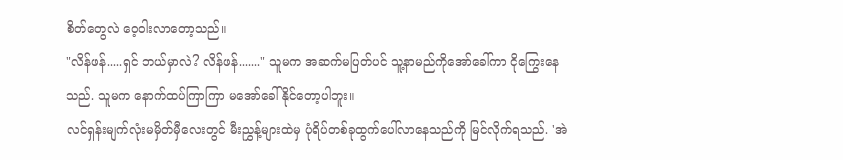စိတ်တွေလဲ ဝေ့ဝါးလာတော့သည်။
"လိန်ဖန်.....ရှင် ဘယ်မှာလဲ? လိန်ဖန်......." သူမက အဆက်မပြတ်ပင် သူ့နာမည်ကိုအော်ခေါ်ကာ ငိုကြွေးနေသည်. သူမက နောက်ထပ်ကြာကြာ မအော်ခေါ်နိုင်တော့ပါဘူး။
လင်ရှန်းမျက်လုံးမမှိတ်မှီလေးတွင် မီးညွှန့်များထဲမှ ပုံရိပ်တစ်ခုထွက်ပေါ်လာနေသည်ကို မြင်လိုက်ရသည်. 'အဲ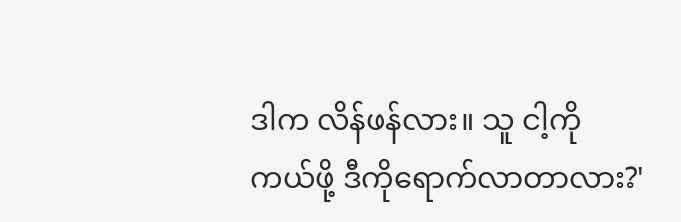ဒါက လိန်ဖန်လား။ သူ ငါ့ကို ကယ်ဖို့ ဒီကိုရောက်လာတာလား?'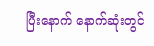ပြီးနောက် နောက်ဆုံးတွင်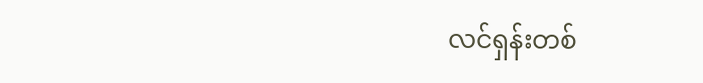လင်ရှန်းတစ်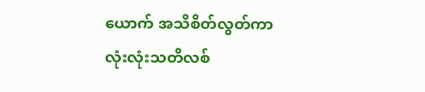ယောက် အသိစိတ်လွတ်ကာ လုံးလုံးသတိလစ်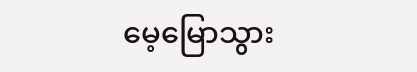မေ့မြောသွား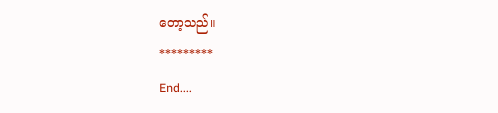တော့သည်။
*********
End....